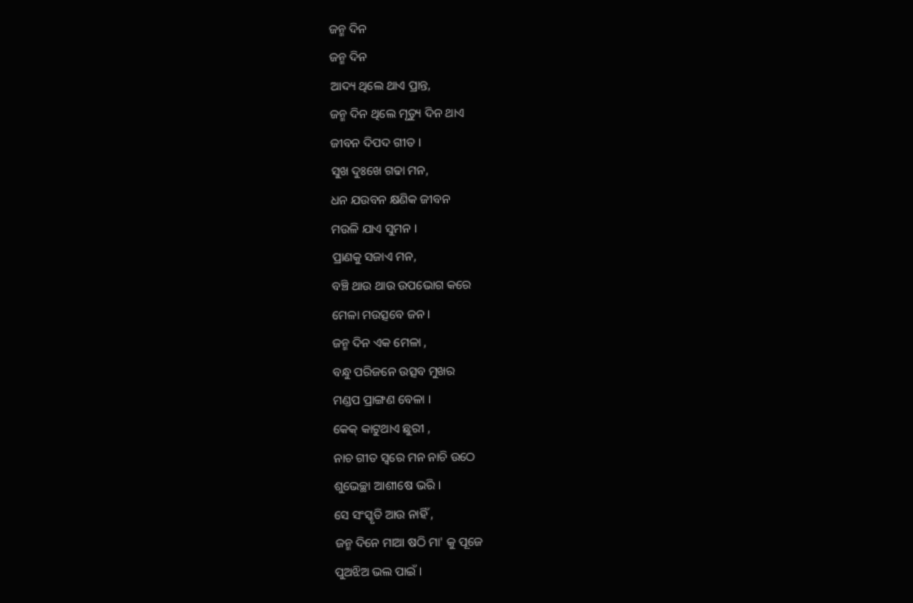ଜନ୍ମ ଦିନ
ଜନ୍ମ ଦିନ
ଆଦ୍ୟ ଥିଲେ ଥାଏ ପ୍ରାନ୍ତ,
ଜନ୍ମ ଦିନ ଥିଲେ ମୃତ୍ୟୁ ଦିନ ଥାଏ
ଜୀବନ ଦିପଦ ଗୀତ ।
ସୁଖ ଦୁଃଖେ ଗଢା ମନ,
ଧନ ଯଉବନ କ୍ଷଣିକ ଜୀବନ
ମଉଳି ଯାଏ ସୁମନ ।
ପ୍ରାଣକୁ ସଜାଏ ମନ,
ବଞ୍ଚି ଥାଉ ଥାଉ ଉପଭୋଗ କରେ
ମେଳା ମଉତ୍ସବେ ଜନ ।
ଜନ୍ମ ଦିନ ଏକ ମେଳା ,
ବନ୍ଧୁ ପରିଜନେ ଉତ୍ସବ ମୁଖର
ମଣ୍ଡପ ପ୍ରାଙ୍ଗଣ ବେଳା ।
କେକ୍ କାଟୁଥାଏ ଛୁରୀ ,
ନାଚ ଗୀତ ସ୍ବରେ ମନ ନାଚି ଉଠେ
ଶୁଭେଚ୍ଛା ଆଶୀଷେ ଭରି ।
ସେ ସଂସ୍କୃତି ଆଉ ନାହିଁ ,
ଜନ୍ମ ଦିନେ ମାଆ ଷଠି ମା' କୁ ପୂଜେ
ପୁଅଝିଅ ଭଲ ପାଇଁ ।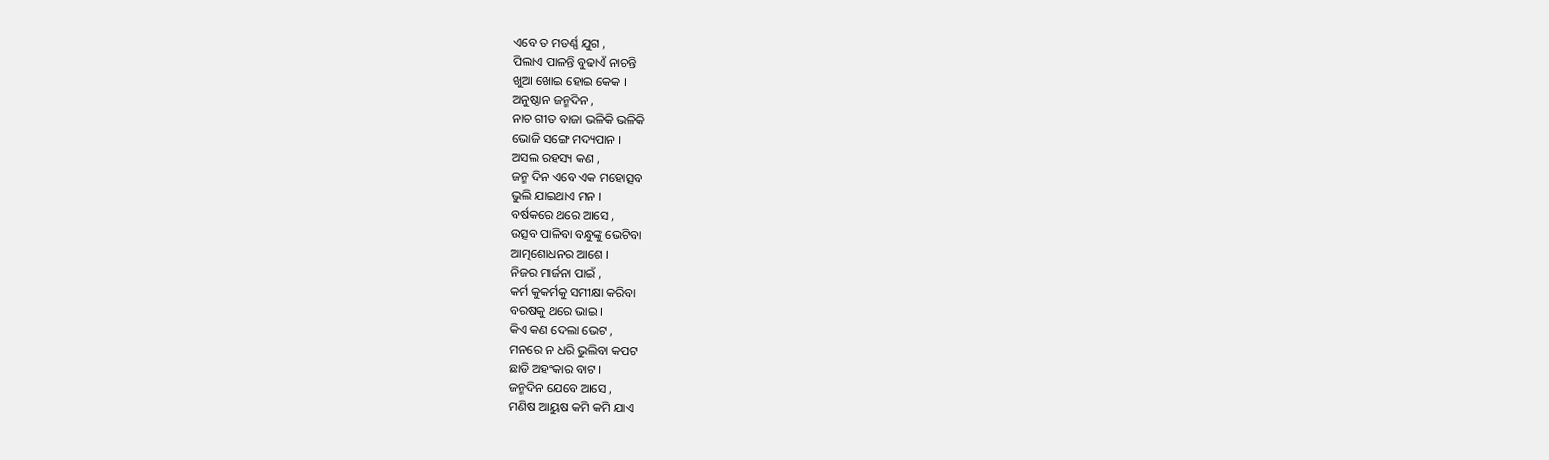ଏବେ ତ ମଡର୍ଣ୍ଣ ଯୁଗ ,
ପିଲାଏ ପାଳନ୍ତି ବୁଢାଏଁ ନାଚନ୍ତି
ଖୁଆ ଖୋଇ ହୋଇ କେକ ।
ଅନୁଷ୍ଠାନ ଜନ୍ମଦିନ ,
ନାଚ ଗୀତ ବାଜା ଭଳିକି ଭଳିକି
ଭୋଜି ସଙ୍ଗେ ମଦ୍ୟପାନ ।
ଅସଲ ରହସ୍ୟ କଣ ,
ଜନ୍ମ ଦିନ ଏବେ ଏକ ମହୋତ୍ସବ
ଭୁଲି ଯାଇଥାଏ ମନ ।
ବର୍ଷକରେ ଥରେ ଆସେ ,
ଉତ୍ସବ ପାଳିବା ବନ୍ଧୁଙ୍କୁ ଭେଟିବା
ଆତ୍ମଶୋଧନର ଆଶେ ।
ନିଜର ମାର୍ଜନା ପାଇଁ ,
କର୍ମ କୁକର୍ମକୁ ସମୀକ୍ଷା କରିବା
ବରଷକୁ ଥରେ ଭାଇ ।
କିଏ କଣ ଦେଲା ଭେଟ ,
ମନରେ ନ ଧରି ଭୁଲିବା କପଟ
ଛାଡି ଅହଂକାର ବାଟ ।
ଜନ୍ମଦିନ ଯେବେ ଆସେ ,
ମଣିଷ ଆୟୁଷ କମି କମି ଯାଏ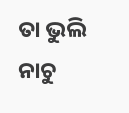ତା ଭୁଲି ନାଚୁ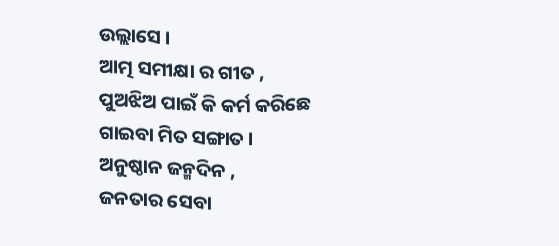ଉଲ୍ଲାସେ ।
ଆତ୍ମ ସମୀକ୍ଷା ର ଗୀତ ,
ପୁଅଝିଅ ପାଇଁ କି କର୍ମ କରିଛେ
ଗାଇବା ମିତ ସଙ୍ଗାତ ।
ଅନୁଷ୍ଠାନ ଜନ୍ମଦିନ ,
ଜନତାର ସେବା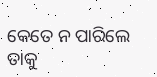କେତେ ନ ପାରିଲେ
ତାକୁ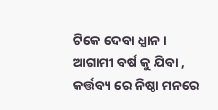ଟିକେ ଦେବା ଧ୍ଯାନ ।
ଆଗାମୀ ବର୍ଷ କୁ ଯିବା ,
କର୍ତ୍ତବ୍ୟ ରେ ନିଷ୍ଠା ମନରେ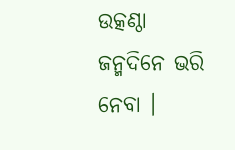ଉତ୍କଣ୍ଠା
ଜନ୍ମଦିନେ ଭରି ନେବା ।